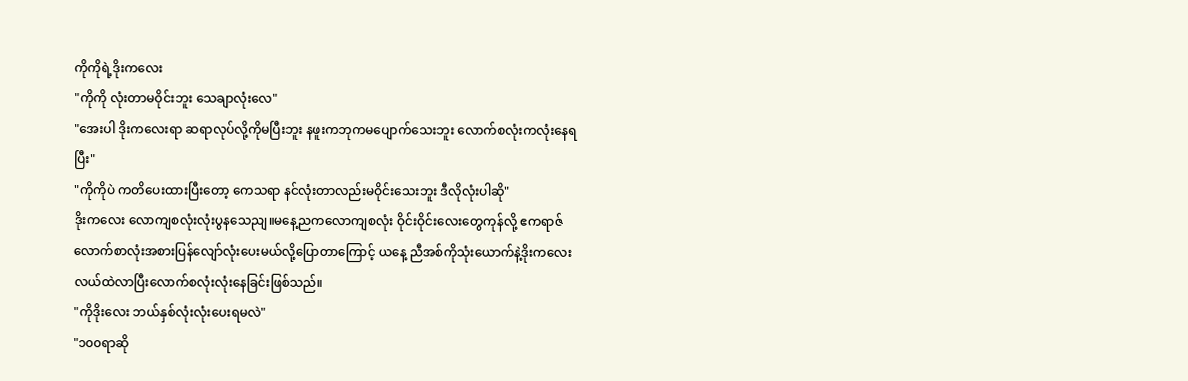ကိုကိုရဲ့ဒိုးကလေး
"ကိုကို လုံးတာမဝိုင်းဘူး သေချာလုံးလေ"
"အေးပါ ဒိုးကလေးရာ ဆရာလုပ်လို့ကိုမပြီးဘူး နဖူးကဘုကမပျောက်သေးဘူး လောက်စလုံးကလုံးနေရပြီး"
"ကိုကိုပဲ ကတိပေးထားပြီးတော့ ကေသရာ နင်လုံးတာလည်းမဝိုင်းသေးဘူး ဒီလိုလုံးပါဆို"
ဒိုးကလေး လောကျစလုံးလုံးပွနသေညျ။မနေ့ညကလောကျစလုံး ဝိုင်းဝိုင်းလေးတွေကုန်လို့ ဧကရာဇ် လောက်စာလုံးအစားပြန်လျော်လုံးပေးမယ်လို့ပြောတာကြောင့် ယနေ့ ညီအစ်ကိုသုံးယောက်နဲ့ဒိုးကလေး လယ်ထဲလာပြီးလောက်စလုံးလုံးနေခြင်းဖြစ်သည်။
"ကိုဒိုးလေး ဘယ်နှစ်လုံးလုံးပေးရမလဲ"
"၁၀၀ရာဆို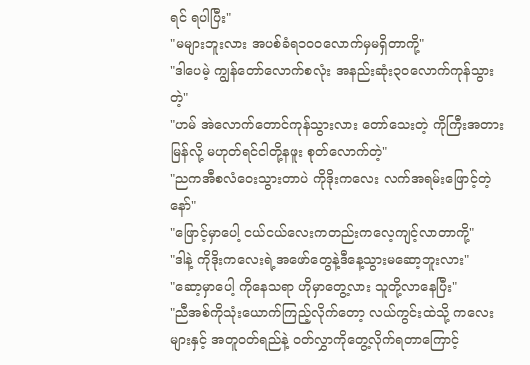ရင် ရပါပြီး"
"မများဘူးလား အပစ်ခံရ၁၀၀လောက်မှမရှိတာကို့"
"ဒါပေမဲ့ ကျွန်တော်လောက်စလုံး အနည်းဆုံး၃၀လောက်ကုန်သွားတဲ့"
"ဟမ် အဲလောက်တောင်ကုန်သွားလား တော်သေးတဲ့ ကိုကြီးအတားမြန်လို့ မဟုတ်ရင်ငါတို့နဖူး စုတ်လောက်တဲ့"
"ညကအီစလံဝေးသွားတာပဲ ကိုဒိုးကလေး လက်အရမ်းဖြောင့်တဲ့နော်"
"ဖြောင့်မှာပေါ့ ငယ်ငယ်လေးကတည်းကလေ့ကျင့်လာတာကို့"
"ဒါနဲ့ ကိုဒိုးကလေးရဲ့အဖော်တွေနဲ့ဒီနေ့သွားမဆော့ဘူးလား"
"ဆော့မှာပေါ့ ကိုနေသရာ ဟိုမှာတွေ့လား သူတို့လာနေပြီး"
"ညီအစ်ကိုသုံးယောက်ကြည့်လိုက်တော့ လယ်ကွင်းထဲသို့ ကလေးများနှင့် အတူဝတ်ရည်နဲ့ ဝတ်လွှာကိုတွေ့လိုက်ရတာကြောင့်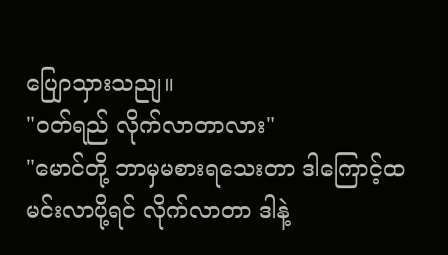ပျြောသှားသညျ။
"ဝတ်ရည် လိုက်လာတာလား"
"မောင်တို့ ဘာမှမစားရသေးတာ ဒါကြောင့်ထမင်းလာပို့ရင် လိုက်လာတာ ဒါနဲ့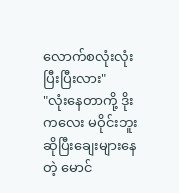လောက်စလုံးလုံးပြီးပြီးလား"
"လုံးနေတာကို့ ဒိုးကလေး မဝိုင်းဘူးဆိုပြီးချေးများနေတဲ့ မောင်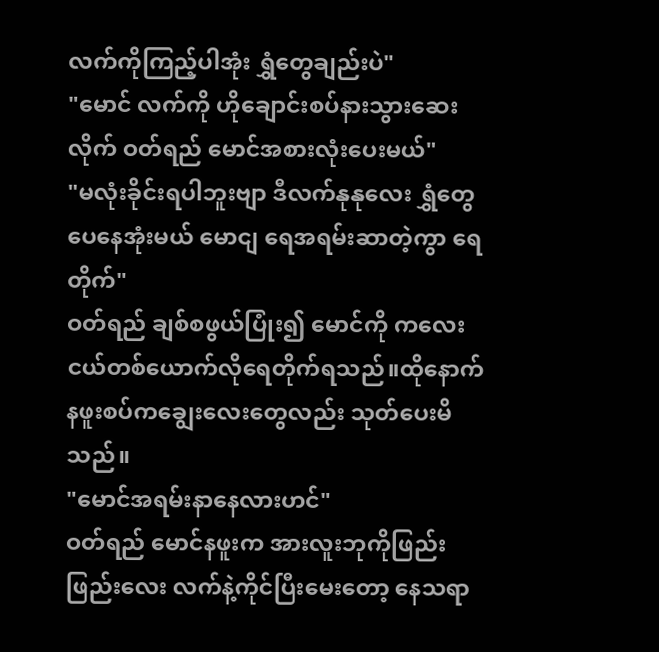လက်ကိုကြည့်ပါအုံး ရွှံတွေချည်းပဲ"
"မောင် လက်ကို ဟိုချောင်းစပ်နားသွားဆေးလိုက် ဝတ်ရည် မောင်အစားလုံးပေးမယ်"
"မလုံးခိုင်းရပါဘူးဗျာ ဒီလက်နုနုလေး ရွှံတွေပေနေအုံးမယ် မောငျ ရေအရမ်းဆာတဲ့ကွာ ရေတိုက်"
ဝတ်ရည် ချစ်စဖွယ်ပြုံး၍ မောင်ကို ကလေးငယ်တစ်ယောက်လိုရေတိုက်ရသည်။ထိုနောက်နဖူးစပ်ကချွေးလေးတွေလည်း သုတ်ပေးမိသည်။
"မောင်အရမ်းနာနေလားဟင်"
ဝတ်ရည် မောင်နဖူးက အားလူးဘုကိုဖြည်းဖြည်းလေး လက်နဲ့ကိုင်ပြီးမေးတော့ နေသရာ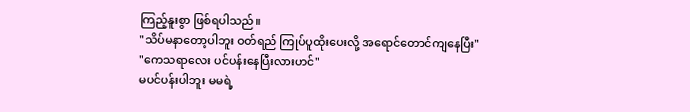ကြည့်နူးစွာ ဖြစ်ရပါသည်။
"သိပ်မနာတော့ပါဘူး ဝတ်ရည် ကြုပ်ပူထိုးပေးလို့ အရောင်တောင်ကျနေပြီး"
"ကေသရာလေး ပင်ပန်းနေပြီးလားဟင်"
မပင်ပန်းပါဘူး မမရဲ့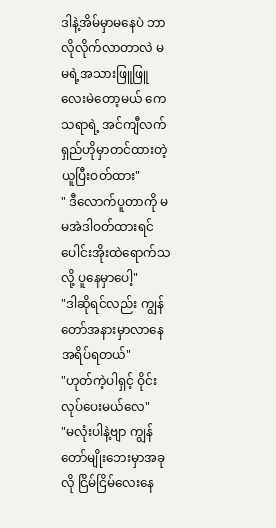ဒါနဲ့အိမ်မှာမနေပဲ ဘာလိုလိုက်လာတာလဲ မမရဲ့အသားဖြူဖြူလေးမဲတော့မယ် ကေသရာရဲ့ အင်ကျီလက်ရှည်ဟိုမှာတင်ထားတဲ့ယူပြီးဝတ်ထား"
" ဒီလောက်ပူတာကို မမအဲဒါဝတ်ထားရင် ပေါင်းအိုးထဲရောက်သလို့ ပူနေမှာပေါ့"
"ဒါဆိုရင်လည်း ကျွန်တော်အနားမှာလာနေ အရိပ်ရတယ်"
"ဟုတ်ကဲ့ပါရှင့် ဝိုင်းလုပ်ပေးမယ်လေ"
"မလုံးပါနဲ့ဗျာ ကျွန်တော်မျိုးဘေးမှာအခုလို ငြိမ်ငြိမ်လေးနေ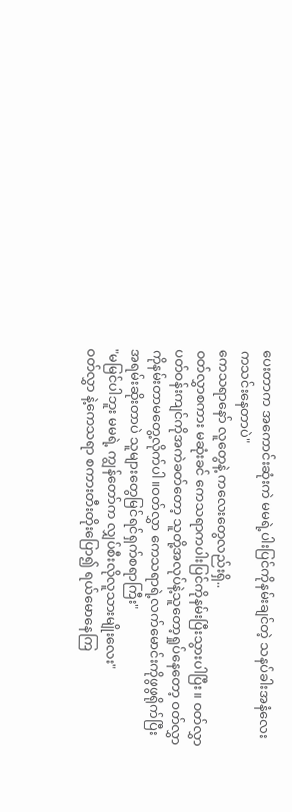ပေးတာက အကောင်းဆုံးကဲ မမရဲ့ပါးပြင်ကိုနမ်းချင်တဲ့ သနပ်ခါးအနံလေးကသင်းနေတာပဲ"
ကေသရာနော် လူတွေနဲ့ ကလေးတွေလည်းရှိ..
ဝတ်လွှာစကား မဆုံးခင် ကေသရာကပါးပြင်ကိုနမ်းပြီးသွားပါပြီး။ ဝတ်လွှာ ပတ်ဝန်းကျင်ကိုအကဲခတ်တော့ သူတို့အလုပ်နဲ့သူတော့ရှုပ်နေတော့ ဝတ်လွှာကိုနမ်းတာမတွေ့လိုက်ပါ။ဝတ်လွှာ ကေသရာရဲ့လက်မောင်းကိုဖွဖွရိုက်ပြီး
အရမ်းဆိုးတာပဲ သူများတွေမြင်ရင်ရှက်စရာကြီး"
"မမြင်ပါဘူး မမရဲ့ ကျွန်တော်က လျှပ်စီးလိုလူသားမျိုးလေး"
ဝတ်လွှာ နဲ့ကေသရာ စကားတီးတိုးပြော၍ ရယ်မောနေကြ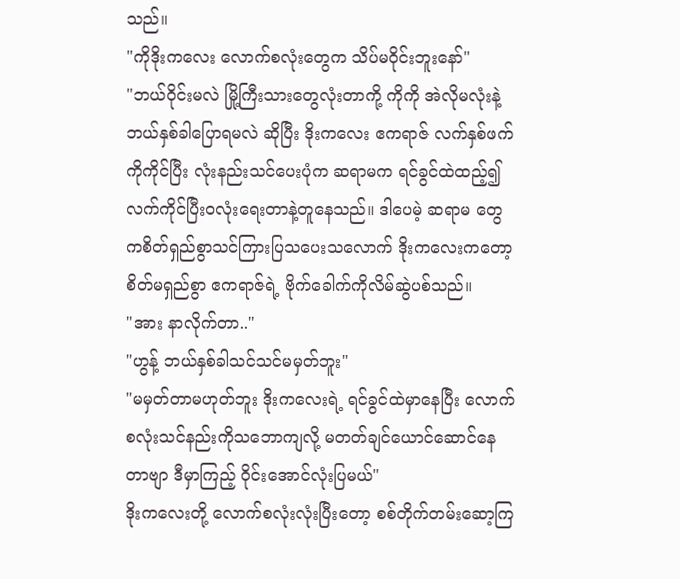သည်။
"ကိုဒိုးကလေး လောက်စလုံးတွေက သိပ်မဝိုင်းဘူးနော်"
"ဘယ်ဝိုင်းမလဲ မြို့ကြီးသားတွေလုံးတာကို့ ကိုကို အဲလိုမလုံးနဲ့ဘယ်နှစ်ခါပြောရမလဲ ဆိုပြီး ဒိုးကလေး ဧကရာဇ် လက်နှစ်ဖက်ကိုကိုင်ပြီး လုံးနည်းသင်ပေးပုံက ဆရာမက ရင်ခွင်ထဲထည့်၍လက်ကိုင်ပြီးဝလုံးရေးတာနဲ့တူနေသည်။ ဒါပေမဲ့ ဆရာမ တွေကစိတ်ရှည်စွာသင်ကြားပြသပေးသလောက် ဒိုးကလေးကတော့ စိတ်မရှည်စွာ ဧကရာဇ်ရဲ့ ဗိုက်ခေါက်ကိုလိမ်ဆွဲပစ်သည်။
"အား နာလိုက်တာ.."
"ဟွန့် ဘယ်နှစ်ခါသင်သင်မမှတ်ဘူး"
"မမှတ်တာမဟုတ်ဘူး ဒိုးကလေးရဲ့ ရင်ခွင်ထဲမှာနေပြီး လောက်စလုံးသင်နည်းကိုသဘောကျလို့ မတတ်ချင်ယောင်ဆောင်နေတာဗျာ ဒီမှာကြည့် ဝိုင်းအောင်လုံးပြမယ်"
ဒိုးကလေးတို့ လောက်စလုံးလုံးပြီးတော့ စစ်တိုက်တမ်းဆော့ကြ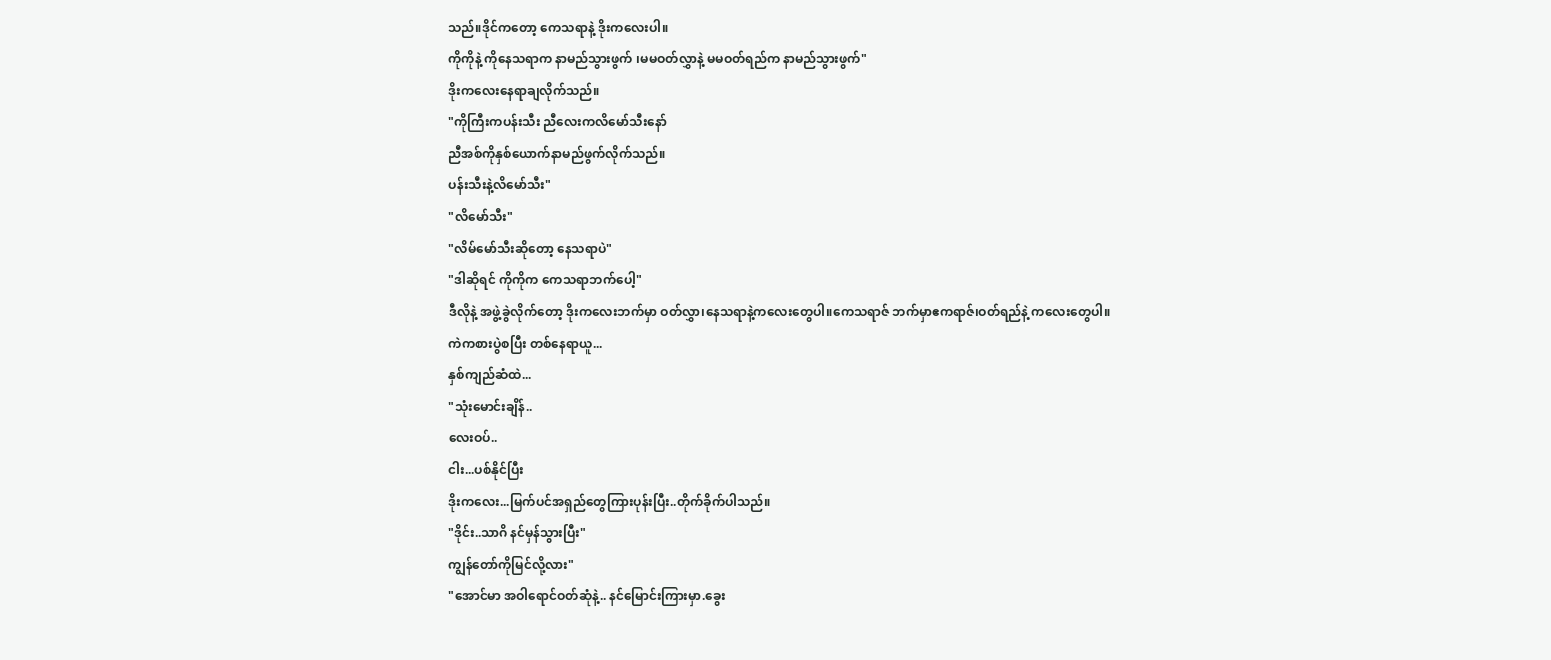သည်။ဒိုင်ကတော့ ကေသရာနဲ့ ဒိုးကလေးပါ။
ကိုကိုနဲ့ ကိုနေသရာက နာမည်သွားဖွက် ၊မမဝတ်လွှာနဲ့ မမဝတ်ရည်က နာမည်သွားဖွက်"
ဒိုးကလေးနေရာချလိုက်သည်။
"ကိုကြီးကပန်းသီး ညီလေးကလိမော်သီးနော်
ညီအစ်ကိုနှစ်ယောက်နာမည်ဖွက်လိုက်သည်။
ပန်းသီးနဲ့လိမော်သီး"
"လိမော်သီး"
"လိမ်မော်သီးဆိုတော့ နေသရာပဲ"
"ဒါဆိုရင် ကိုကိုက ကေသရာဘက်ပေါ့"
ဒီလိုနဲ့ အဖွဲ့ခွဲလိုက်တော့ ဒိုးကလေးဘက်မှာ ဝတ်လွှာ၊နေသရာနဲ့ကလေးတွေပါ။ကေသရာဇ် ဘက်မှာဧကရာဇ်၊ဝတ်ရည်နဲ့ ကလေးတွေပါ။
ကဲကစားပွဲစပြီး တစ်နေရာယူ...
နှစ်ကျည်ဆံထဲ...
"သုံးမောင်းချိန်..
လေးဝပ်..
ငါး...ပစ်နိုင်ပြီး
ဒိုးကလေး...မြက်ပင်အရှည်တွေကြားပုန်းပြီး..တိုက်ခိုက်ပါသည်။
"ဒိုင်း..သာဂိ နင်မှန်သွားပြီး"
ကျွန်တော်ကိုမြင်လို့လား"
"အောင်မာ အဝါရောင်ဝတ်ဆုံနဲ့.. နင်မြောင်းကြားမှာ.ခွေး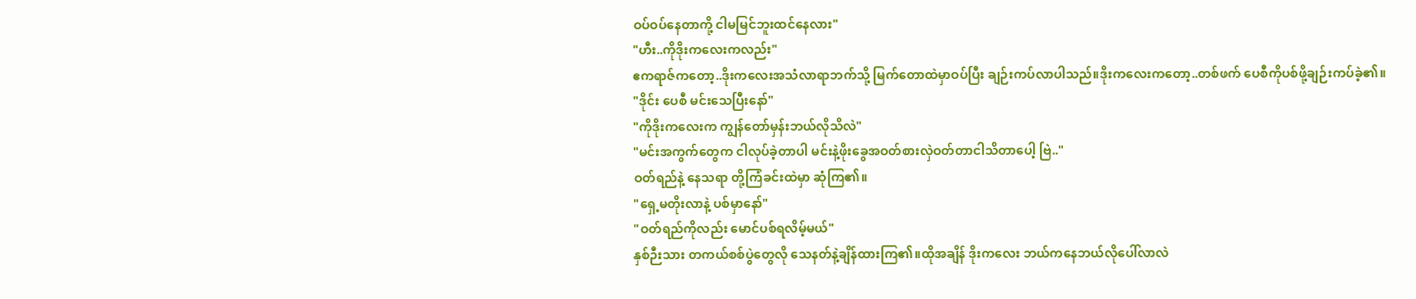ဝပ်ဝပ်နေတာကို့ ငါမမြင်ဘူးထင်နေလား"
"ဟီး..ကိုဒိုးကလေးကလည်း"
ဧကရာဇ်ကတော့..ဒိုးကလေးအသံလာရာဘက်သို့ မြက်တောထဲမှာဝပ်ပြီး ချဉ်းကပ်လာပါသည်။ဒိုးကလေးကတော့..တစ်ဖက် ပေစီကိုပစ်ဖို့ချဉ်းကပ်ခဲ့၏။
"ဒိုင်း ပေစီ မင်းသေပြီးနော်"
"ကိုဒိုးကလေးက ကျွန်တော်မှန်းဘယ်လိုသိလဲ"
"မင်းအကွက်တွေက ငါလုပ်ခဲ့တာပါ မင်းနဲ့ဖိုးခွေအဝတ်စားလှဲဝတ်တာငါသိတာပေါ့ ဗြဲ.."
ဝတ်ရည်နဲ့ နေသရာ တို့ကြံခင်းထဲမှာ ဆုံကြ၏။
"ရှေ့မတိုးလာနဲ့ ပစ်မှာနော်"
"ဝတ်ရည်ကိုလည်း မောင်ပစ်ရလိမ့်မယ်"
နှစ်ဉီးသား တကယ်စစ်ပွဲတွေလို သေနတ်နဲ့ချိန်ထားကြ၏။ထိုအချိန် ဒိုးကလေး ဘယ်ကနေဘယ်လိုပေါ်လာလဲ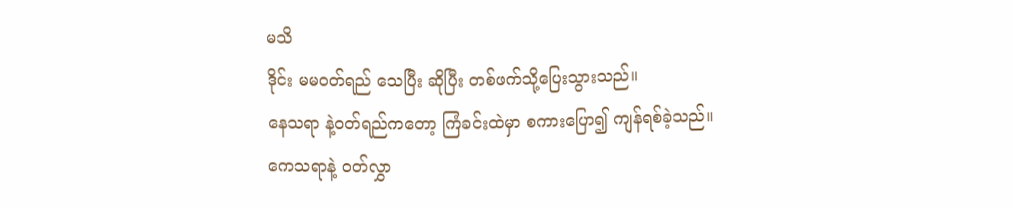မသိ
ဒိုင်း မမဝတ်ရည် သေပြီး ဆိုပြီး တစ်ဖက်သို့ပြေးသွားသည်။
နေသရာ နဲ့ဝတ်ရည်ကတော့ ကြံခင်းထဲမှာ စကားပြော၍ ကျန်ရစ်ခဲ့သည်။
ကေသရာနဲ့ ဝတ်လွှာ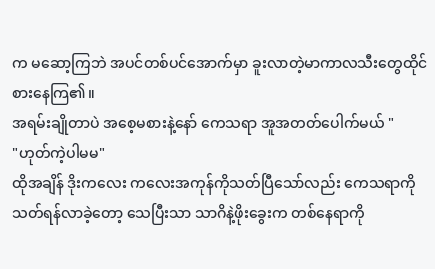က မဆော့ကြဘဲ အပင်တစ်ပင်အောက်မှာ ခူးလာတဲ့မာကာလသီးတွေထိုင်စားနေကြ၏။
အရမ်းချိုတာပဲ အစေ့မစားနဲ့နော် ကေသရာ အူအတတ်ပေါက်မယ် "
"ဟုတ်ကဲ့ပါမမ"
ထိုအချိန် ဒိုးကလေး ကလေးအကုန်ကိုသတ်ပြီသော်လည်း ကေသရာကို သတ်ရန်လာခဲ့တော့ သေပြီးသာ သာဂိနဲ့ဖိုးခွေးက တစ်နေရာကို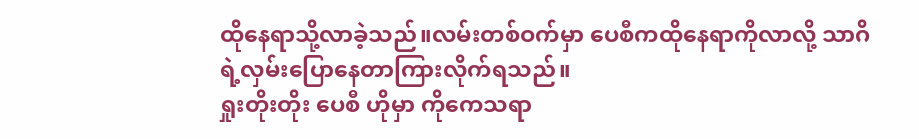ထိုနေရာသို့လာခဲ့သည်။လမ်းတစ်ဝက်မှာ ပေစီကထိုနေရာကိုလာလို့ သာဂိရဲ့လှမ်းပြောနေတာကြားလိုက်ရသည်။
ရှုးတိုးတိုး ပေစီ ဟိုမှာ ကိုကေသရာ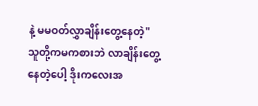နဲ့ မမဝတ်လွှာချိန်းတွေ့နေတဲ့"
သူတို့ကမကစားဘဲ လာချိန်းတွေ့နေတဲ့ပေါ့ ဒိုးကလေးအ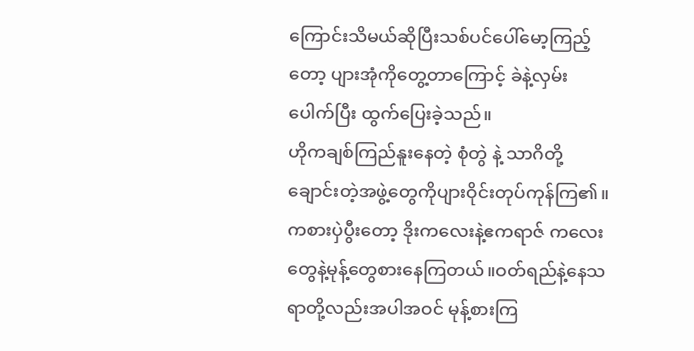ကြောင်းသိမယ်ဆိုပြီးသစ်ပင်ပေါ်မော့ကြည့်တော့ ပျားအုံကိုတွေ့တာကြောင့် ခဲနဲ့လှမ်းပေါက်ပြီး ထွက်ပြေးခဲ့သည်။
ဟိုကချစ်ကြည်နူးနေတဲ့ စုံတွဲ နဲ့ သာဂိတို့ချောင်းတဲ့အဖွဲ့တွေကိုပျားဝိုင်းတုပ်ကုန်ကြ၏။
ကစားပှဲပွီးတော့ ဒိုးကလေးနဲ့ဧကရာဇ် ကလေးတွေနဲ့မုန့်တွေစားနေကြတယ်။ဝတ်ရည်နဲ့နေသရာတို့လည်းအပါအဝင် မုန့်စားကြ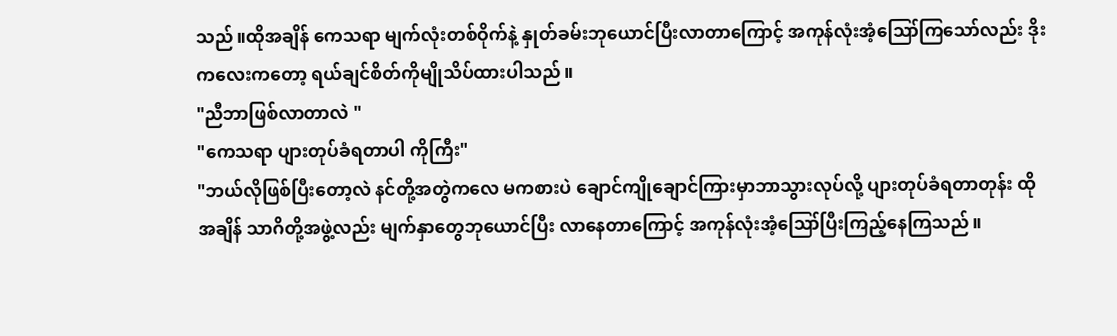သည်။ထိုအချိန် ကေသရာ မျက်လုံးတစ်ဝိုက်နဲ့ နှုတ်ခမ်းဘုယောင်ပြီးလာတာကြောင့် အကုန်လုံးအံ့ဪကြသော်လည်း ဒိုးကလေးကတော့ ရယ်ချင်စိတ်ကိုမျိုသိပ်ထားပါသည်။
"ညီဘာဖြစ်လာတာလဲ "
"ကေသရာ ပျားတုပ်ခံရတာပါ ကိုကြီး"
"ဘယ်လိုဖြစ်ပြီးတော့လဲ နင်တို့အတွဲကလေ မကစားပဲ ချောင်ကျိုချောင်ကြားမှာဘာသွားလုပ်လို့ ပျားတုပ်ခံရတာတုန်း ထိုအချိန် သာဂိတို့အဖွဲ့လည်း မျက်နှာတွေဘုယောင်ပြီး လာနေတာကြောင့် အကုန်လုံးအံ့ဪပြီးကြည့်နေကြသည်။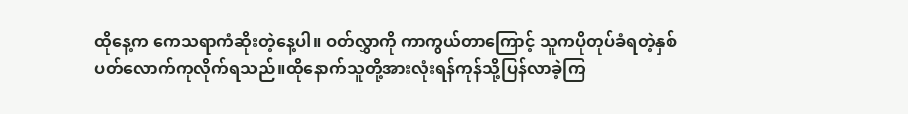ထိုနေ့က ကေသရာကံဆိုးတဲ့နေ့ပါ။ ဝတ်လွှာကို ကာကွယ်တာကြောင့် သူကပိုတုပ်ခံရတဲ့နှစ်ပတ်လောက်ကုလိုက်ရသည်။ထိုနောက်သူတို့အားလုံးရန်ကုန်သို့ပြန်လာခဲ့ကြ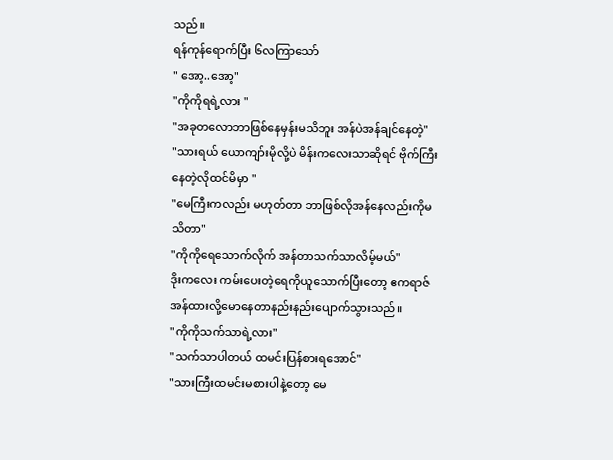သည်။
ရန်ကုန်ရောက်ပြီး ၆လကြာသော်
" အော့..အော့"
"ကိုကိုရရဲ့လား "
"အခုတလောဘာဖြစ်နေမှန်းမသိဘူး အန်ပဲအန်ချင်နေတဲ့"
"သားရယ် ယောကျာ်းမိုလို့ပဲ မိန်းကလေးသာဆိုရင် ဗိုက်ကြီးနေတဲ့လိုထင်မိမှာ "
"မေကြီးကလည်း မဟုတ်တာ ဘာဖြစ်လိုအန်နေလည်းကိုမသိတာ"
"ကိုကိုရေသောက်လိုက် အန်တာသက်သာလိမ့်မယ်"
ဒိုးကလေး ကမ်းပေးတဲ့ရေကိုယူသောက်ပြီးတော့ ဧကရာဇ် အန်ထားလို့မောနေတာနည်းနည်းပျောက်သွားသည်။
"ကိုကိုသက်သာရဲ့လား"
"သက်သာပါတယ် ထမင်းပြန်စားရအောင်"
"သားကြီးထမင်းမစားပါနဲ့တော့ မေ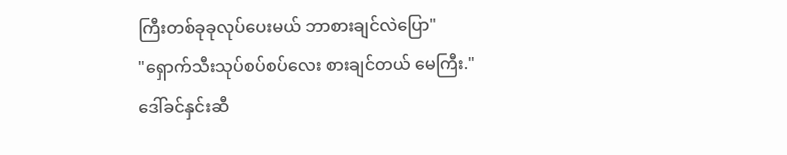ကြီးတစ်ခုခုလုပ်ပေးမယ် ဘာစားချင်လဲပြော"
"ရှောက်သီးသုပ်စပ်စပ်လေး စားချင်တယ် မေကြီး."
ဒေါ်ခင်နှင်းဆီ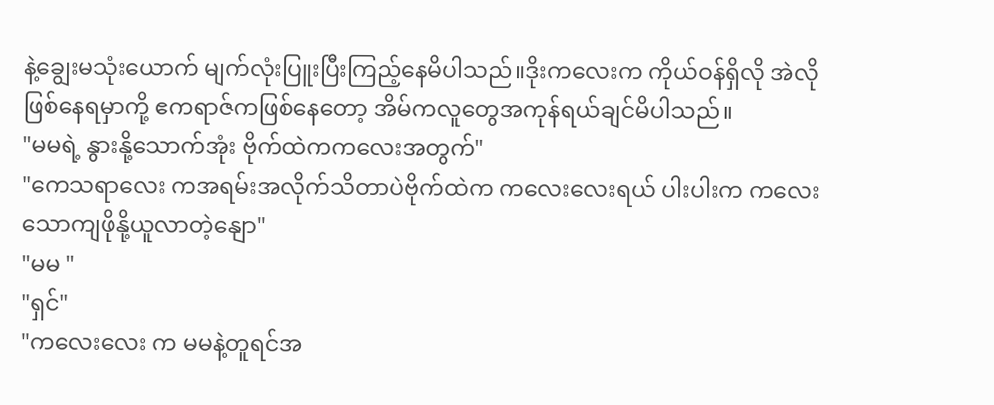နဲ့ချွေးမသုံးယောက် မျက်လုံးပြူးပြီးကြည့်နေမိပါသည်။ဒိုးကလေးက ကိုယ်ဝန်ရှိလို အဲလိုဖြစ်နေရမှာကို့ ဧကရာဇ်ကဖြစ်နေတော့ အိမ်ကလူတွေအကုန်ရယ်ချင်မိပါသည်။
"မမရဲ့ နွားနို့သောက်အုံး ဗိုက်ထဲကကလေးအတွက်"
"ကေသရာလေး ကအရမ်းအလိုက်သိတာပဲဗိုက်ထဲက ကလေးလေးရယ် ပါးပါးက ကလေးသောကျဖိုနို့ယူလာတဲ့နျော"
"မမ "
"ရှင်"
"ကလေးလေး က မမနဲ့တူရင်အ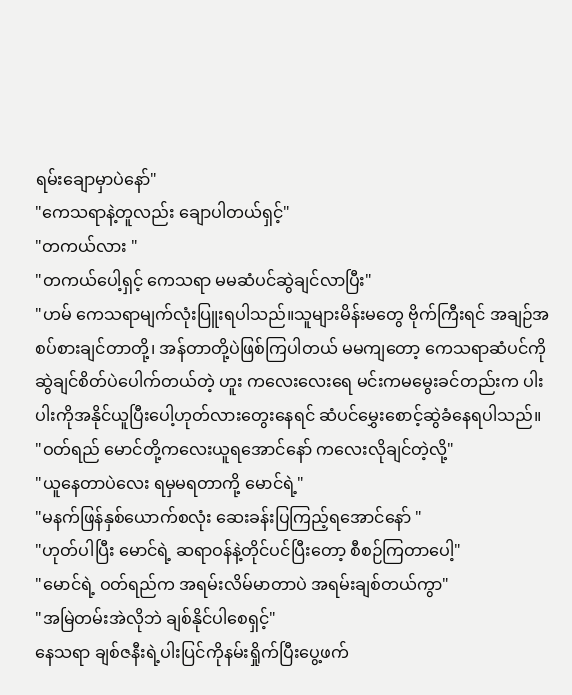ရမ်းချောမှာပဲနော်"
"ကေသရာနဲ့တူလည်း ချောပါတယ်ရှင့်"
"တကယ်လား "
"တကယ်ပေါ့ရှင့် ကေသရာ မမဆံပင်ဆွဲချင်လာပြီး"
"ဟမ် ကေသရာမျက်လုံးပြူးရပါသည်။သူများမိန်းမတွေ ဗိုက်ကြီးရင် အချဉ်အစပ်စားချင်တာတို့၊ အန်တာတို့ပဲဖြစ်ကြပါတယ် မမကျတော့ ကေသရာဆံပင်ကို ဆွဲချင်စိတ်ပဲပေါက်တယ်တဲ့ ဟူး ကလေးလေးရေ မင်းကမမွေးခင်တည်းက ပါးပါးကိုအနိုင်ယူပြီးပေါ့ဟုတ်လားတွေးနေရင် ဆံပင်မွှေးစောင့်ဆွဲခံနေရပါသည်။
"ဝတ်ရည် မောင်တို့ကလေးယူရအောင်နော် ကလေးလိုချင်တဲ့လို့"
"ယူနေတာပဲလေး ရမှမရတာကို့ မောင်ရဲ့"
"မနက်ဖြန်နှစ်ယောက်စလုံး ဆေးခန်းပြကြည့်ရအောင်နော် "
"ဟုတ်ပါပြီး မောင်ရဲ့ ဆရာဝန်နဲ့တိုင်ပင်ပြီးတော့ စီစဉ်ကြတာပေါ့"
"မောင်ရဲ့ ဝတ်ရည်က အရမ်းလိမ်မာတာပဲ အရမ်းချစ်တယ်ကွာ"
"အမြဲတမ်းအဲလိုဘဲ ချစ်နိုင်ပါစေရှင့်"
နေသရာ ချစ်ဇနီးရဲ့ပါးပြင်ကိုနမ်းရှိုက်ပြီးပွေ့ဖက်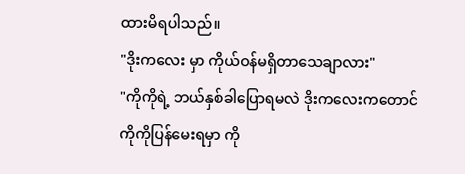ထားမိရပါသည်။
"ဒိုးကလေး မှာ ကိုယ်ဝန်မရှိတာသေချာလား"
"ကိုကိုရဲ့ ဘယ်နှစ်ခါပြောရမလဲ ဒိုးကလေးကတောင် ကိုကိုပြန်မေးရမှာ ကို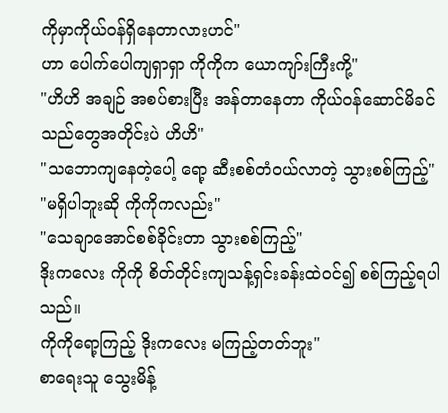ကိုမှာကိုယ်ဝန်ရှိနေတာလားဟင်"
ဟာ ပေါက်ပေါကျရှာရှာ ကိုကိုက ယောကျာ်းကြီးကို့"
"ဟိဟိ အချဉ် အစပ်စားပြီး အန်တာနေတာ ကိုယ်ဝန်ဆောင်မိခင်သည်တွေအတိုင်းပဲ ဟိဟိ"
"သဘောကျနေတဲ့ပေါ့ ရော့ ဆီးစစ်တံဝယ်လာတဲ့ သွားစစ်ကြည့်"
"မရှိပါဘူးဆို ကိုကိုကလည်း"
"သေချာအောင်စစ်ခိုင်းတာ သွားစစ်ကြည့်"
ဒိုးကလေး ကိုကို စိတ်တိုင်းကျသန့်ရှင်းခန်းထဲဝင်၍ စစ်ကြည့်ရပါသည်။
ကိုကိုရော့ကြည့် ဒိုးကလေး မကြည့်တတ်ဘူး"
စာရေးသူ သွေးမိန့်